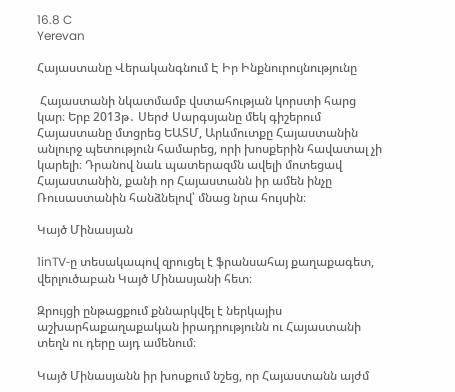16.8 C
Yerevan

Հայաստանը Վերականգնում Է Իր Ինքնուրույնությունը

 Հայաստանի նկատմամբ վստահության կորստի հարց կար։ Երբ 2013թ․ Սերժ Սարգսյանը մեկ գիշերում Հայաստանը մտցրեց ԵԱՏՄ, Արևմուտքը Հայաստանին անլուրջ պետություն համարեց, որի խոսքերին հավատալ չի կարելի։ Դրանով նաև պատերազմն ավելի մոտեցավ Հայաստանին, քանի որ Հայաստանն իր ամեն ինչը Ռուսաստանին հանձնելով՝ մնաց նրա հույսին։

Կայծ Մինասյան

1inTV‑ը տեսակապով զրուցել է ֆրանսահայ քաղաքագետ, վերլուծաբան Կայծ Մինասյանի հետ։

Զրույցի ընթացքում քննարկվել է ներկայիս աշխարհաքաղաքական իրադրությունն ու Հայաստանի տեղն ու դերը այդ ամենում։

Կայծ Մինասյանն իր խոսքում նշեց, որ Հայաստանն այժմ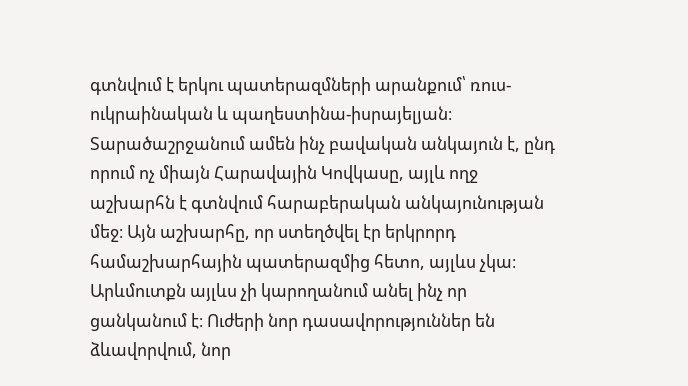գտնվում է երկու պատերազմների արանքում՝ ռուս-ուկրաինական և պաղեստինա-իսրայելյան։ Տարածաշրջանում ամեն ինչ բավական անկայուն է, ընդ որում ոչ միայն Հարավային Կովկասը, այլև ողջ աշխարհն է գտնվում հարաբերական անկայունության մեջ։ Այն աշխարհը, որ ստեղծվել էր երկրորդ համաշխարհային պատերազմից հետո, այլևս չկա։ Արևմուտքն այլևս չի կարողանում անել ինչ որ ցանկանում է։ Ուժերի նոր դասավորություններ են ձևավորվում, նոր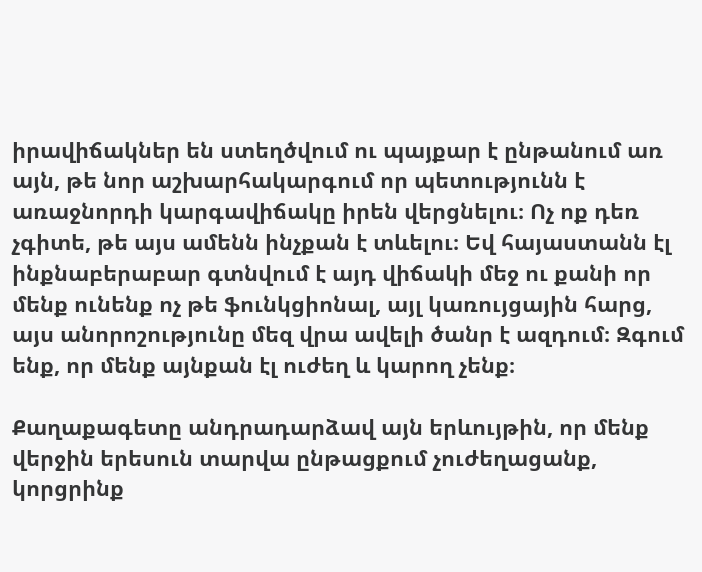իրավիճակներ են ստեղծվում ու պայքար է ընթանում առ այն, թե նոր աշխարհակարգում որ պետությունն է առաջնորդի կարգավիճակը իրեն վերցնելու։ Ոչ ոք դեռ չգիտե, թե այս ամենն ինչքան է տևելու։ Եվ հայաստանն էլ ինքնաբերաբար գտնվում է այդ վիճակի մեջ ու քանի որ մենք ունենք ոչ թե ֆունկցիոնալ, այլ կառույցային հարց, այս անորոշությունը մեզ վրա ավելի ծանր է ազդում։ Զգում ենք, որ մենք այնքան էլ ուժեղ և կարող չենք։

Քաղաքագետը անդրադարձավ այն երևույթին, որ մենք վերջին երեսուն տարվա ընթացքում չուժեղացանք, կորցրինք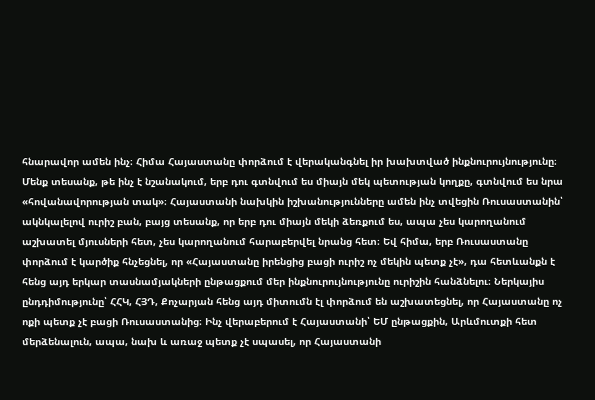հնարավոր ամեն ինչ։ Հիմա Հայաստանը փորձում է վերականգնել իր խախտված ինքնուրույնությունը։ Մենք տեսանք, թե ինչ է նշանակում, երբ դու գտնվում ես միայն մեկ պետության կողքը, գտնվում ես նրա «հովանավորության տակ»։ Հայաստանի նախկին իշխանությունները ամեն ինչ տվեցին Ռուսաստանին՝ ակնկալելով ուրիշ բան, բայց տեսանք, որ երբ դու միայն մեկի ձեռքում ես, ապա չես կարողանում աշխատել մյուսների հետ, չես կարողանում հարաբերվել նրանց հետ։ Եվ հիմա, երբ Ռուսաստանը փորձում է կարծիք հնչեցնել, որ «Հայաստանը իրենցից բացի ուրիշ ոչ մեկին պետք չէ», դա հետևանքն է հենց այդ երկար տասնամյակների ընթացքում մեր ինքնուրույնությունը ուրիշին հանձնելու։ Ներկայիս ընդդիմությունը՝ ՀՀԿ, ՀՅԴ, Քոչարյան հենց այդ միտումն էլ փորձում են աշխատեցնել, որ Հայաստանը ոչ ոքի պետք չէ բացի Ռուսաստանից։ Ինչ վերաբերում է Հայաստանի՝ ԵՄ ընթացքին, Արևմուտքի հետ մերձենալուն, ապա, նախ և առաջ պետք չէ սպասել, որ Հայաստանի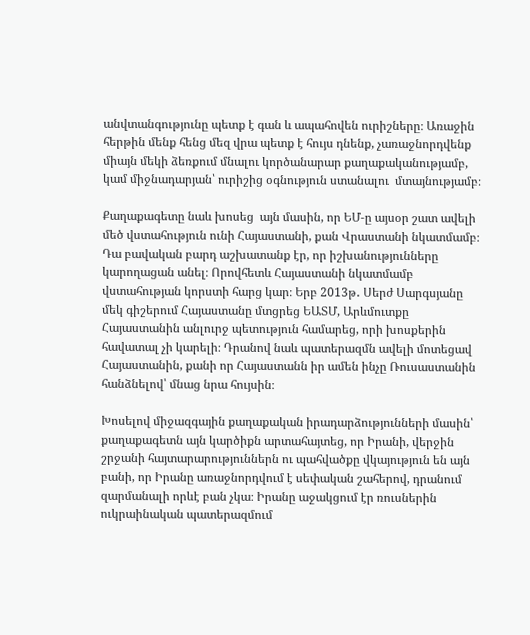անվտանգությունը պետք է գան և ապահովեն ուրիշները։ Առաջին հերթին մենք հենց մեզ վրա պետք է հույս դնենք, չառաջնորդվենք միայն մեկի ձեռքում մնալու կործանարար քաղաքականությամբ, կամ միջնադարյան՝ ուրիշից օգնություն ստանալու  մտայնությամբ։

Քաղաքագետը նաև խոսեց  այն մասին, որ ԵՄ‑ը այսօր շատ ավելի մեծ վստահություն ունի Հայաստանի, քան Վրաստանի նկատմամբ։ Դա բավական բարդ աշխատանք էր, որ իշխանությունները կարողացան անել։ Որովհետև Հայաստանի նկատմամբ վստահության կորստի հարց կար։ Երբ 2013թ․ Սերժ Սարգսյանը մեկ գիշերում Հայաստանը մտցրեց ԵԱՏՄ, Արևմուտքը Հայաստանին անլուրջ պետություն համարեց, որի խոսքերին հավատալ չի կարելի։ Դրանով նաև պատերազմն ավելի մոտեցավ Հայաստանին, քանի որ Հայաստանն իր ամեն ինչը Ռուսաստանին հանձնելով՝ մնաց նրա հույսին։

Խոսելով միջազգային քաղաքական իրադարձությունների մասին՝ քաղաքագետն այն կարծիքն արտահայտեց, որ Իրանի, վերջին շրջանի հայտարարություններն ու պահվածքը վկայություն են այն բանի, որ Իրանը առաջնորդվում է սեփական շահերով, դրանում զարմանալի որևէ բան չկա։ Իրանը աջակցում էր ռուսներին ուկրաինական պատերազմում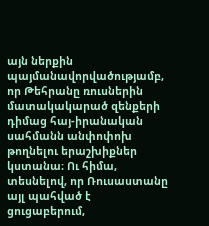այն ներքին պայմանավորվածությամբ, որ Թեհրանը ռուսներին մատակակարած զենքերի դիմաց հայ-իրանական սահմանն անփոփոխ թողնելու երաշխիքներ կստանա։ Ու հիմա, տեսնելով, որ Ռուսաստանը այլ պահված է ցուցաբերում,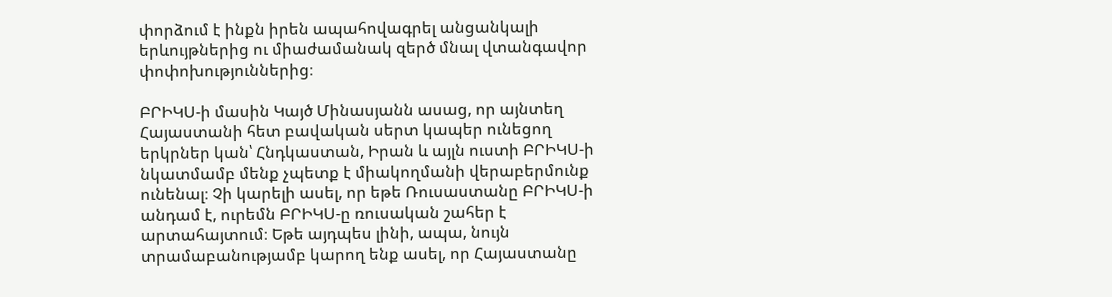փորձում է ինքն իրեն ապահովագրել անցանկալի երևույթներից ու միաժամանակ զերծ մնալ վտանգավոր փոփոխություններից։

ԲՐԻԿՍ‑ի մասին Կայծ Մինասյանն ասաց, որ այնտեղ Հայաստանի հետ բավական սերտ կապեր ունեցող երկրներ կան՝ Հնդկաստան, Իրան և այլն ուստի ԲՐԻԿՍ‑ի նկատմամբ մենք չպետք է միակողմանի վերաբերմունք ունենալ։ Չի կարելի ասել, որ եթե Ռուսաստանը ԲՐԻԿՍ‑ի անդամ է, ուրեմն ԲՐԻԿՍ‑ը ռուսական շահեր է արտահայտում։ Եթե այդպես լինի, ապա, նույն տրամաբանությամբ կարող ենք ասել, որ Հայաստանը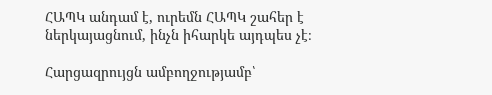ՀԱՊԿ անդամ է, ուրեմն ՀԱՊԿ շահեր է ներկայացնում, ինչն իհարկե այդպես չէ։

Հարցազրույցն ամբողջությամբ՝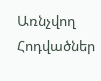Առնչվող Հոդվածներ